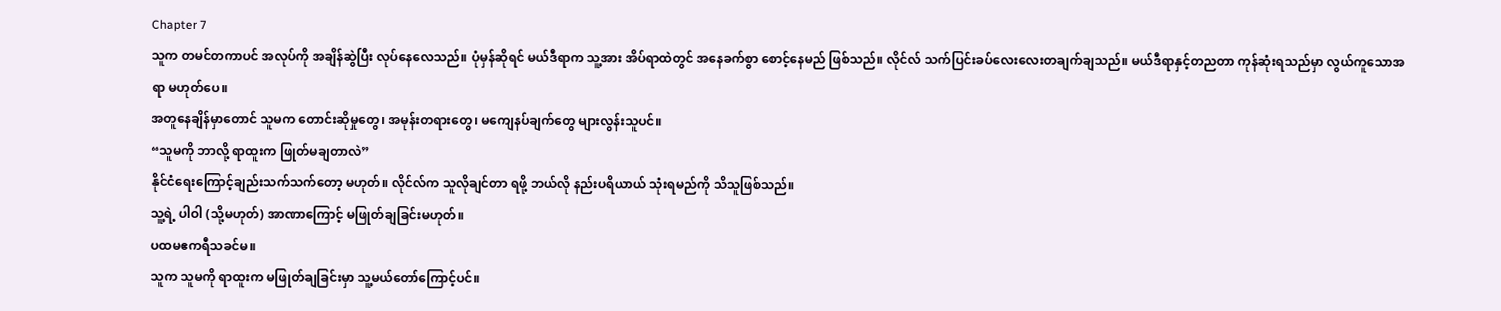Chapter 7
သူက တမင်တကာပင် အလုပ်ကို အချိန်ဆွဲပြီး လုပ်နေလေသည်။ ပုံမှန်ဆိုရင် မယ်ဒီရာက သူ့အား အိပ်ရာထဲတွင် အနေခက်စွာ စောင့်နေမည် ဖြစ်သည်။ လိုင်လ် သက်ပြင်းခပ်လေးလေးတချက်ချသည်။ မယ်ဒီရာနှင့်တညတာ ကုန်ဆုံးရသည်မှာ လွယ်ကူသောအရာ မဟုတ်ပေ။
အတူနေချိန်မှာတောင် သူမက တောင်းဆိုမှုတွေ၊ အမုန်းတရားတွေ၊ မကျေနပ်ချက်တွေ များလွန်းသူပင်။
“သူမကို ဘာလို့ ရာထူးက ဖြုတ်မချတာလဲ”
နိုင်ငံရေးကြောင့်ချည်းသက်သက်တော့ မဟုတ်။ လိုင်လ်က သူလိုချင်တာ ရဖို့ ဘယ်လို နည်းပရိယာယ် သုံးရမည်ကို သိသူဖြစ်သည်။
သူ့ရဲ့ ပါဝါ (သို့မဟုတ်) အာဏာကြောင့် မဖြုတ်ချခြင်းမဟုတ်။
ပထမဧကရီသခင်မ။
သူက သူမကို ရာထူးက မဖြုတ်ချခြင်းမှာ သူ့မယ်တော်ကြောင့်ပင်။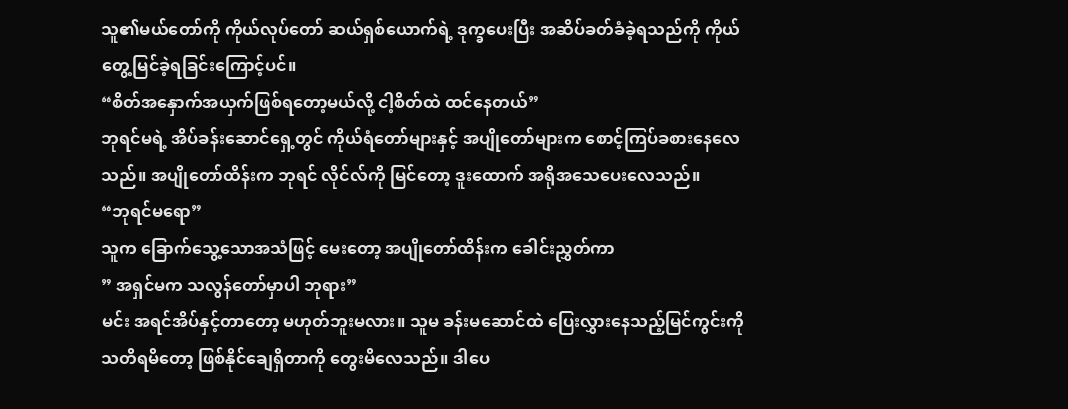သူ၏မယ်တော်ကို ကိုယ်လုပ်တော် ဆယ်ရှစ်ယောက်ရဲ့ ဒုက္ခပေးပြီး အဆိပ်ခတ်ခံခဲ့ရသည်ကို ကိုယ်တွေ့မြင်ခဲ့ရခြင်းကြောင့်ပင်။
“စိတ်အနှောက်အယှက်ဖြစ်ရတော့မယ်လို့ ငါ့စိတ်ထဲ ထင်နေတယ်”
ဘုရင်မရဲ့ အိပ်ခန်းဆောင်ရှေ့တွင် ကိုယ်ရံတော်များနှင့် အပျိုတော်များက စောင့်ကြပ်ခစားနေလေသည်။ အပျိုတော်ထိန်းက ဘုရင် လိုင်လ်ကို မြင်တော့ ဒူးထောက် အရိုအသေပေးလေသည်။
“ဘုရင်မရော”
သူက ခြောက်သွေ့သောအသံဖြင့် မေးတော့ အပျိုတော်ထိန်းက ခေါင်းညွှတ်ကာ
” အရှင်မက သလွန်တော်မှာပါ ဘုရား”
မင်း အရင်အိပ်နှင့်တာတော့ မဟုတ်ဘူးမလား။ သူမ ခန်းမဆောင်ထဲ ပြေးလွှားနေသည့်မြင်ကွင်းကို သတိရမိတော့ ဖြစ်နိုင်ချေရှိတာကို တွေးမိလေသည်။ ဒါပေ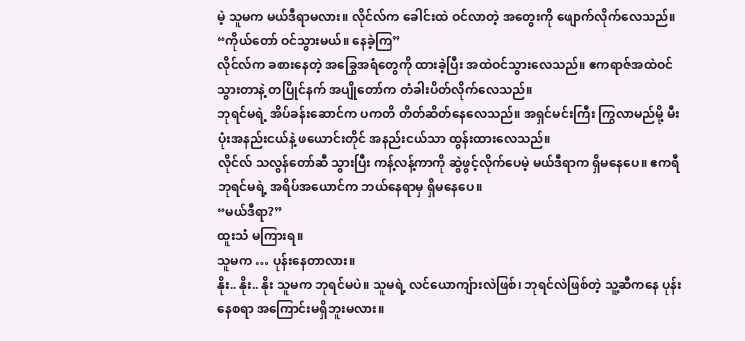မဲ့ သူမက မယ်ဒီရာမလား။ လိုင်လ်က ခေါင်းထဲ ဝင်လာတဲ့ အတွေးကို ဖျောက်လိုက်လေသည်။
“ကိုယ်တော် ဝင်သွားမယ်။ နေခဲ့ကြ”
လိုင်လ်က ခစားနေတဲ့ အခြွေအရံတွေကို ထားခဲ့ပြီး အထဲဝင်သွားလေသည်။ ဧကရာဇ်အထဲဝင်သွားတာနဲ့ တပြိုင်နက် အပျိုတော်က တံခါးပိတ်လိုက်လေသည်။
ဘုရင်မရဲ့ အိပ်ခန်းဆောင်က ပကတိ တိတ်ဆိတ်နေလေသည်။ အရှင်မင်းကြီး ကြွလာမည်မို့ မီးပုံးအနည်းငယ်နဲ့ ဖယောင်းတိုင် အနည်းငယ်သာ ထွန်းထားလေသည်။
လိုင်လ် သလွန်တော်ဆီ သွားပြီး ကန့်လန့်ကာကို ဆွဲဖွင့်လိုက်ပေမဲ့ မယ်ဒီရာက ရှိမနေပေ။ ဧကရီဘုရင်မရဲ့ အရိပ်အယောင်က ဘယ်နေရာမှ ရှိမနေပေ။
“မယ်ဒီရာ?”
ထူးသံ မကြားရ။
သူမက … ပုန်းနေတာလား။
နိုး.. နိုး.. နိုး သူမက ဘုရင်မပဲ။ သူမရဲ့ လင်ယောကျ်ားလဲဖြစ်၊ ဘုရင်လဲဖြစ်တဲ့ သူ့ဆီကနေ ပုန်းနေစရာ အကြောင်းမရှိဘူးမလား။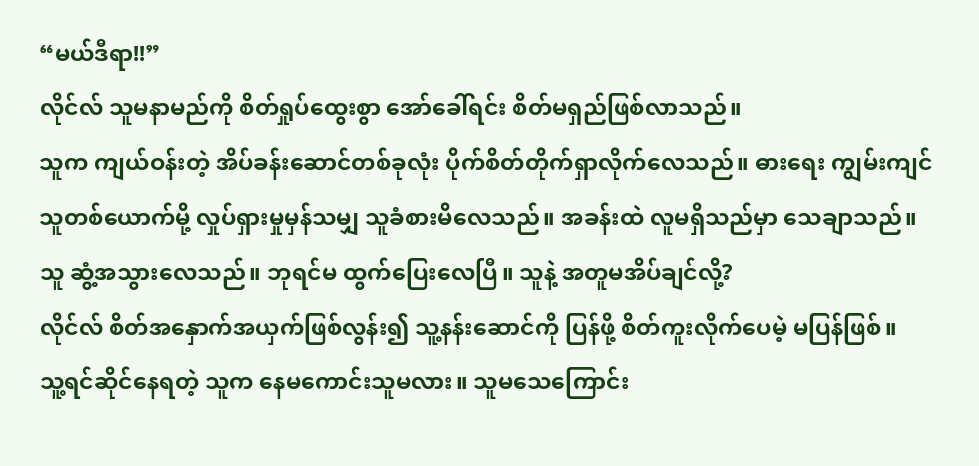“မယ်ဒီရာ!!”
လိုင်လ် သူမနာမည်ကို စိတ်ရှုပ်ထွေးစွာ အော်ခေါ်ရင်း စိတ်မရှည်ဖြစ်လာသည်။
သူက ကျယ်ဝန်းတဲ့ အိပ်ခန်းဆောင်တစ်ခုလုံး ပိုက်စိတ်တိုက်ရှာလိုက်လေသည်။ ဓားရေး ကျွမ်းကျင်သူတစ်ယောက်မို့ လှုပ်ရှားမှုမှန်သမျှ သူခံစားမိလေသည်။ အခန်းထဲ လူမရှိသည်မှာ သေချာသည်။
သူ ဆွံ့အသွားလေသည်။ ဘုရင်မ ထွက်ပြေးလေပြီ။ သူနဲ့ အတူမအိပ်ချင်လို့?
လိုင်လ် စိတ်အနှောက်အယှက်ဖြစ်လွန်း၍ သူ့နန်းဆောင်ကို ပြန်ဖို့ စိတ်ကူးလိုက်ပေမဲ့ မပြန်ဖြစ်။
သူ့ရင်ဆိုင်နေရတဲ့ သူက နေမကောင်းသူမလား။ သူမသေကြောင်း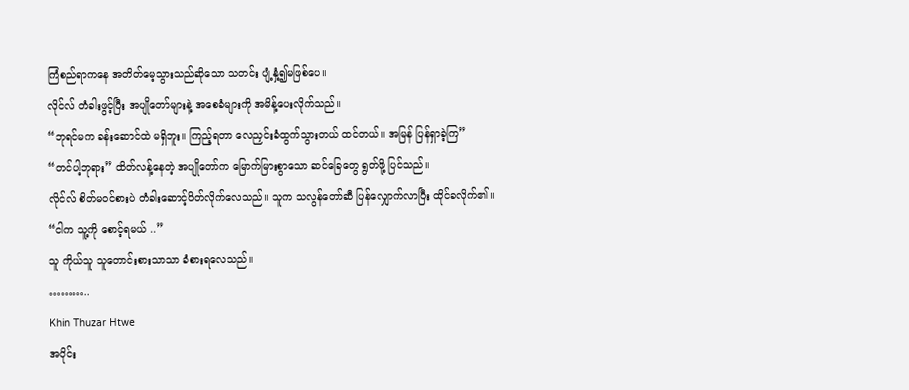ကြံစည်ရာကနေ အတိတ်မေ့သွားသည်ဆိုသော သတင်း ပျံ့နှံ့၍မဖြစ်ပေ။
လိုင်လ် တံခါးဖွင့်ပြီး အပျိုတော်များနဲ့ အစေခံများကို အမိန့်ပေးလိုက်သည်။
“ဘုရင်မက ခန်းဆောင်ထဲ မရှိဘူး။ ကြည့်ရတာ လေညှင်းခံထွက်သွားတယ် ထင်တယ်။ အမြန် ပြန်ရှာခဲ့ကြ”
“တင်ပါ့ဘုရား” ထိတ်လန့်နေတဲ့ အပျိုတော်က မြောက်မြားစွာသော ဆင်ခြေတွေ ရွတ်ဖို့ ပြင်သည်။
လိုင်လ် စိတ်မဝင်စားပဲ တံခါးဆောင့်ပိတ်လိုက်လေသည်။ သူက သလွန်တော်ဆီ ပြန်လျှောက်လာပြီး ထိုင်ခလိုက်၏။
“ငါက သူ့ကို စောင့်ရမယ် ..”
သူ ကိုယ်သူ သူတောင်းစားသာသာ ခံစားရလေသည်။
………..
Khin Thuzar Htwe
အပိုင်း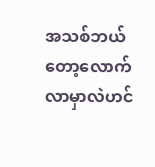အသစ်ဘယ်တော့လောက်လာမှာလဲဟင်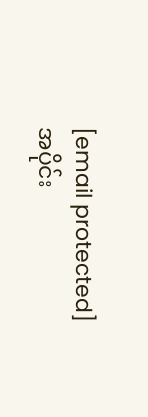[email protected]
အပိုင်း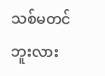သစ်မတင်ဘူးလား